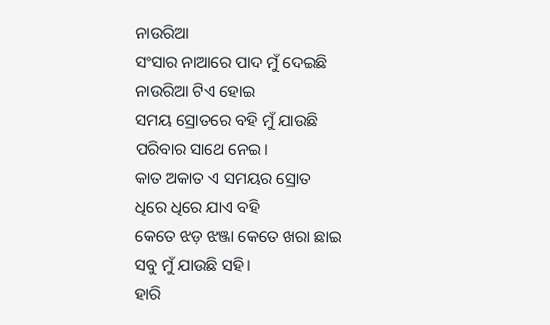ନାଉରିଆ
ସଂସାର ନାଆରେ ପାଦ ମୁଁ ଦେଇଛି
ନାଉରିଆ ଟିଏ ହୋଇ
ସମୟ ସ୍ରୋତରେ ବହି ମୁଁ ଯାଉଛି
ପରିବାର ସାଥେ ନେଇ।
କାତ ଅକାତ ଏ ସମୟର ସ୍ରୋତ
ଧିରେ ଧିରେ ଯାଏ ବହି
କେତେ ଝଡ଼ ଝଞ୍ଜା କେତେ ଖରା ଛାଇ
ସବୁ ମୁଁ ଯାଉଛି ସହି।
ହାରି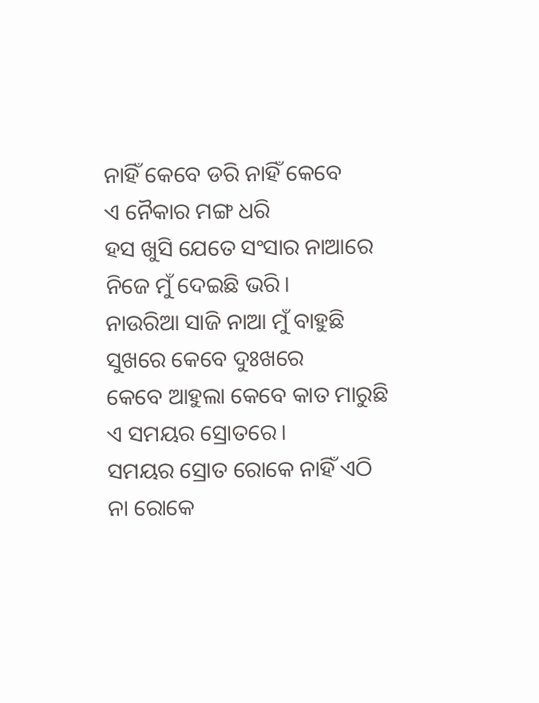ନାହିଁ କେବେ ଡରି ନାହିଁ କେବେ
ଏ ନୈକାର ମଙ୍ଗ ଧରି
ହସ ଖୁସି ଯେତେ ସଂସାର ନାଆରେ
ନିଜେ ମୁଁ ଦେଇଛି ଭରି।
ନାଉରିଆ ସାଜି ନାଆ ମୁଁ ବାହୁଛି
ସୁଖରେ କେବେ ଦୁଃଖରେ
କେବେ ଆହୁଲା କେବେ କାତ ମାରୁଛି
ଏ ସମୟର ସ୍ରୋତରେ।
ସମୟର ସ୍ରୋତ ରୋକେ ନାହିଁ ଏଠି
ନା ରୋକେ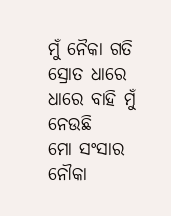ମୁଁ ନୈକା ଗତି
ସ୍ରୋତ ଧାରେ ଧାରେ ବାହି ମୁଁ ନେଉଛି
ମୋ ସଂସାର ନୌକା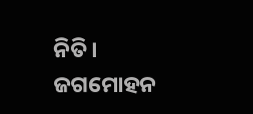ନିତି।
ଜଗମୋହନ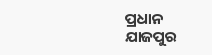ପ୍ରଧାନ
ଯାଜପୁର